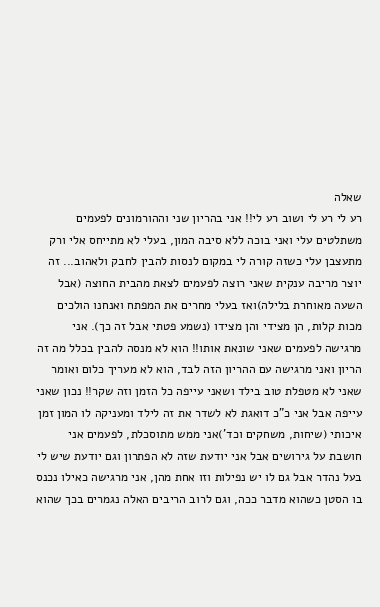שאלה
רע לי רע לי ושוב רע לי!! אני בהריון שני וההורמונים לפעמים משתלטים עלי ואני בוכה ללא סיבה המון, בעלי לא מתייחס אלי ורק מתעצבן עלי כשזה קורה לי במקום לנסות להבין לחבק ולאהוב... זה יוצר מריבה ענקית שאני רוצה לפעמים לצאת מהבית החוצה (אבל השעה מאוחרת בלילה)ואז בעלי מחרים את המפתח ואנחנו הולכים מכות קלות, הן מצידי והן מצידו (נשמע פטתי אבל זה כך). אני מרגישה לפעמים שאני שונאת אותו!! הוא לא מנסה להבין בכלל מה זה הריון ואני מרגישה עם ההריון הזה לבד, הוא לא מעריך כלום ואומר שאני לא מטפלת טוב בילד ושאני עייפה כל הזמן וזה שקר!! נכון שאני עייפה אבל אני כ"כ דואגת לא לשדר את זה לילד ומעניקה לו המון זמן איכותי (שיחות, משחקים וכד')אני ממש מתוסכלת, לפעמים אני חושבת על גירושים אבל אני יודעת שזה לא הפתרון וגם יודעת שיש לי בעל נהדר אבל גם לו יש נפילות וזו אחת מהן, אני מרגישה כאילו נכנס בו הסטן כשהוא מדבר ככה, וגם לרוב הריבים האלה נגמרים בכך שהוא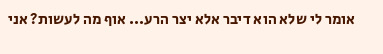אומר לי שלא הוא דיבר אלא יצר הרע... אוף מה לעשות? אני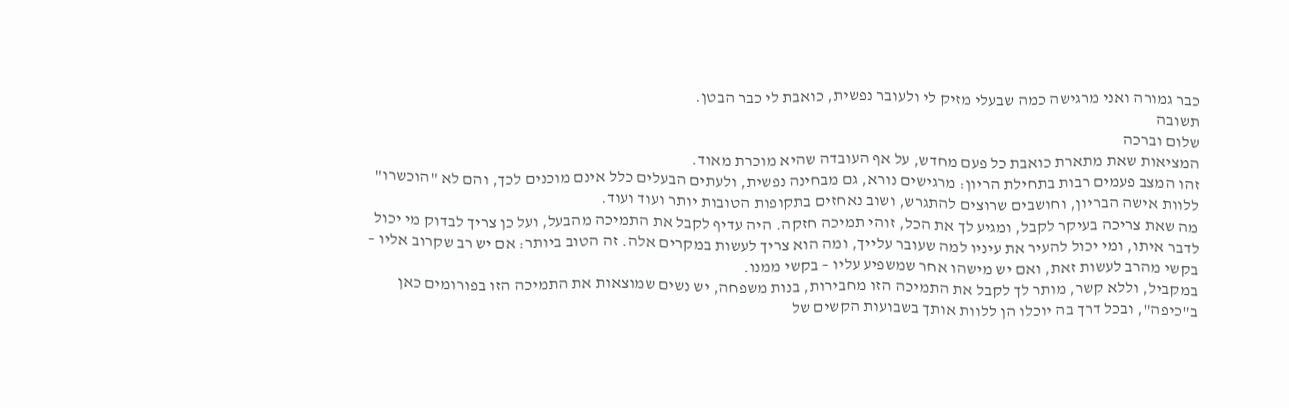כבר גמורה ואני מרגישה כמה שבעלי מזיק לי ולעובר נפשית, כואבת לי כבר הבטן.
תשובה
שלום וברכה
המציאות שאת מתארת כואבת כל פעם מחדש, על אף העובדה שהיא מוכרת מאוד.
זהו המצב פעמים רבות בתחילת הריון: מרגישים נורא, גם מבחינה נפשית, ולעתים הבעלים כלל אינם מוכנים לכך, והם לא "הוכשרו" ללוות אישה הבריון, וחושבים שרוצים להתגרש, ושוב נאחזים בתקופות הטובות יותר ועוד ועוד.
מה שאת צריכה בעיקר לקבל, ומגיע לך את הכל, זוהי תמיכה חזקה. היה עדיף לקבל את התמיכה מהבעל, ועל כן צריך לבדוק מי יכול לדבר איתו, ומי יכול להעיר את עיניו למה שעובר עלייך, ומה הוא צריך לעשות במקרים אלה. זה הטוב ביותר: אם יש רב שקרוב אליו – בקשי מהרב לעשות זאת, ואם יש מישהו אחר שמשפיע עליו – בקשי ממנו.
במקביל, וללא קשר, מותר לך לקבל את התמיכה הזו מחבירות, בנות משפחה, יש נשים שמוצאות את התמיכה הזו בפורומים כאן ב"כיפה", ובכל דרך בה יוכלו הן ללוות אותך בשבועות הקשים של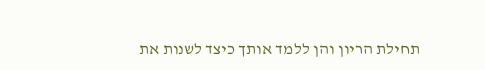תחילת הריון והן ללמד אותך כיצד לשנות את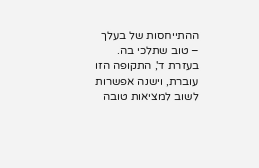ההתייחסות של בעלך – טוב שתלכי בה.
בעזרת ד', התקופה הזו עוברת, וישנה אפשרות לשוב למציאות טובה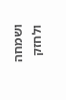ושמחה ולחזק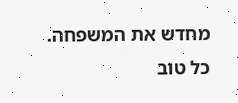מחדש את המשפחה.
כל טוב